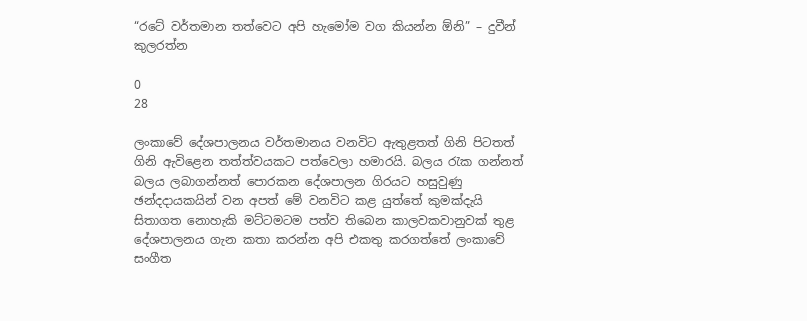“රටේ වර්තමාන තත්වෙට අපි හැමෝම වග කියන්න ඕනි” – දුවීන් කුලරත්න

0
28

ලංකාවේ දේශපාලනය වර්තමානය වනවිට ඇතුළතත් ගිනි පිටතත් ගිනි ඇවිළෙන තත්ත්වයකට පත්වෙලා හමාරයි. බලය රැක ගන්නත් බලය ලබාගන්නත් පොරකන දේශපාලන ගිරයට හසුවුණු ඡන්දදායකයින් වන අපත් මේ වනවිට කළ යුත්තේ කුමක්දැයි සිතාගත නොහැකි මට්ටමටම පත්ව තිබෙන කාලවකවානුවක් තුළ දේශපාලනය ගැන කතා කරන්න අපි එකතු කරගත්තේ ලංකාවේ සංගීත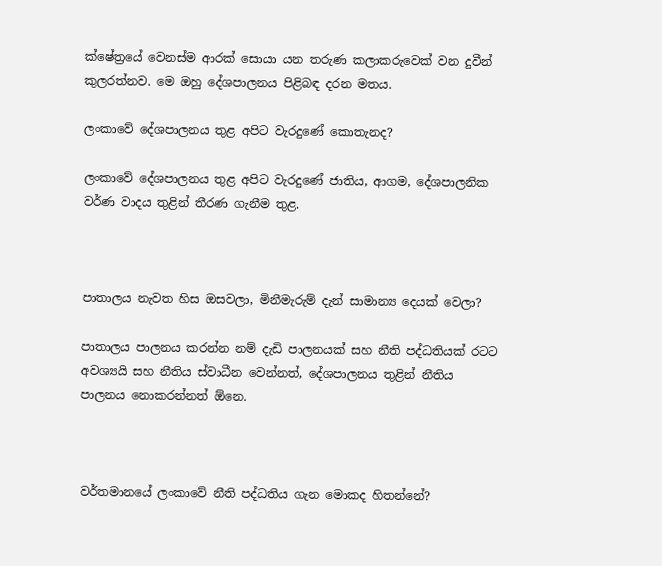ක්ෂේත්‍රයේ වෙනස්ම ආරක් සොයා යන තරුණ කලාකරුවෙක් වන දුවීන් කුලරත්නව. මෙ ඔහු දේශපාලනය පිළිබඳ දරන මතය.

ලංකාවේ දේශපාලනය තුළ අපිට වැරදුණේ කොතැනද?

ලංකාවේ දේශපාලනය තුළ අපිට වැරදුණේ ජාතිය, ආගම, දේශපාලනික වර්ණ වාදය තුළින් තීරණ ගැනීම තුළ.



පාතාලය නැවත හිස ඔසවලා, මිනීමැරුම් දැන් සාමාන්‍ය දෙයක් වෙලා?

පාතාලය පාලනය කරන්න නම් දැඩි පාලනයක් සහ නීති පද්ධතියක් රටට අවශ්‍යයි සහ නීතිය ස්වාධීන වෙන්නත්, දේශපාලනය තුළින් නීතිය පාලනය නොකරන්නත් ඕනෙ.



වර්තමානයේ ලංකාවේ නීති පද්ධතිය ගැන මොකද හිතන්නේ?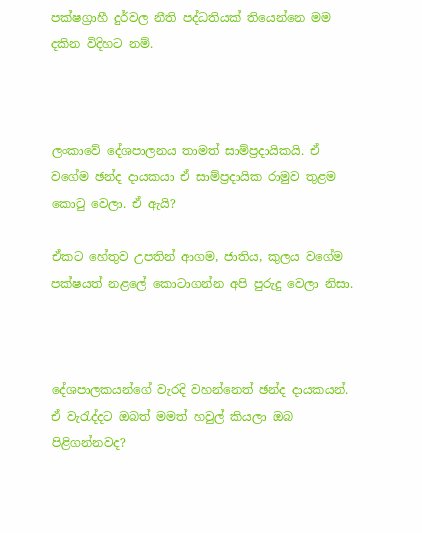පක්ෂග්‍රාහී දුර්වල නීති පද්ධතියක් තියෙන්නෙ මම දකින විදිහට නම්.



ලංකාවේ දේශපාලනය තාමත් සාම්ප්‍රදායිකයි. ඒ වගේම ඡන්ද දායකයා ඒ සාම්ප්‍රදායික රාමුව තුළම කොටු වෙලා. ඒ ඇයි?

ඒකට හේතුව උපතින් ආගම, ජාතිය, කුලය වගේම පක්ෂයත් නළලේ කොටාගන්න අපි පුරුදු වෙලා නිසා.



දේශපාලකයන්ගේ වැරදි වහන්නෙත් ඡන්ද දායකයන්. ඒ වැරැද්දට ඔබත් මමත් හවුල් කියලා ඔබ පිළිගන්නවද?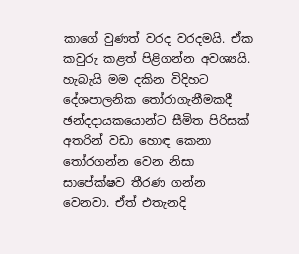කාගේ වුණත් වරද වරදමයි. ඒක කවුරු කළත් පිළිගන්න අවශ්‍යයි. හැබැයි මම දකින විදිහට දේශපාලනික තෝරාගැනීමකදී ඡන්දදායකයොන්ට සීමිත පිරිසක් අතරින් වඩා හොඳ කෙනා තෝරගන්න වෙන නිසා සාපේක්ෂව තීරණ ගන්න වෙනවා. ඒත් එතැනදි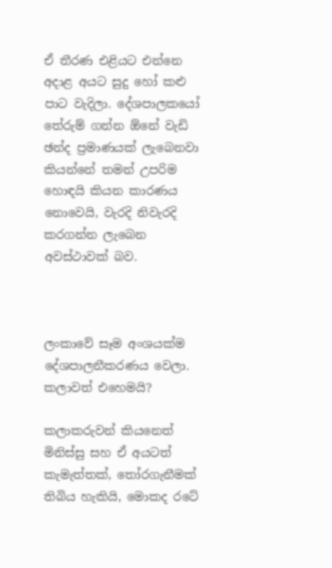ඒ තීරණ එළියට එන්නෙ අදාළ අයට සුදු හෝ කළු පාට වැදිලා. දේශපාලකයෝ තේරුම් ගන්න ඕනේ වැඩි ඡන්ද ප්‍රමාණයක් ලැබෙනවා කියන්නේ තමන් උපරිම හොඳයි කියන කාරණය නොවෙයි, වැරදි නිවැරදි කරගන්න ලැබෙන අවස්ථාවක් බව.



ලංකාවේ සෑම අංශයක්ම දේශපාලනීකරණය වෙලා. කලාවත් එහෙමයි?

කලාකරුවන් කියනෙත් මිනිස්සු සහ ඒ අයටත් කැමැත්තක්, තෝරගැනීමක් තිබිය හැකියි, මොකද රටේ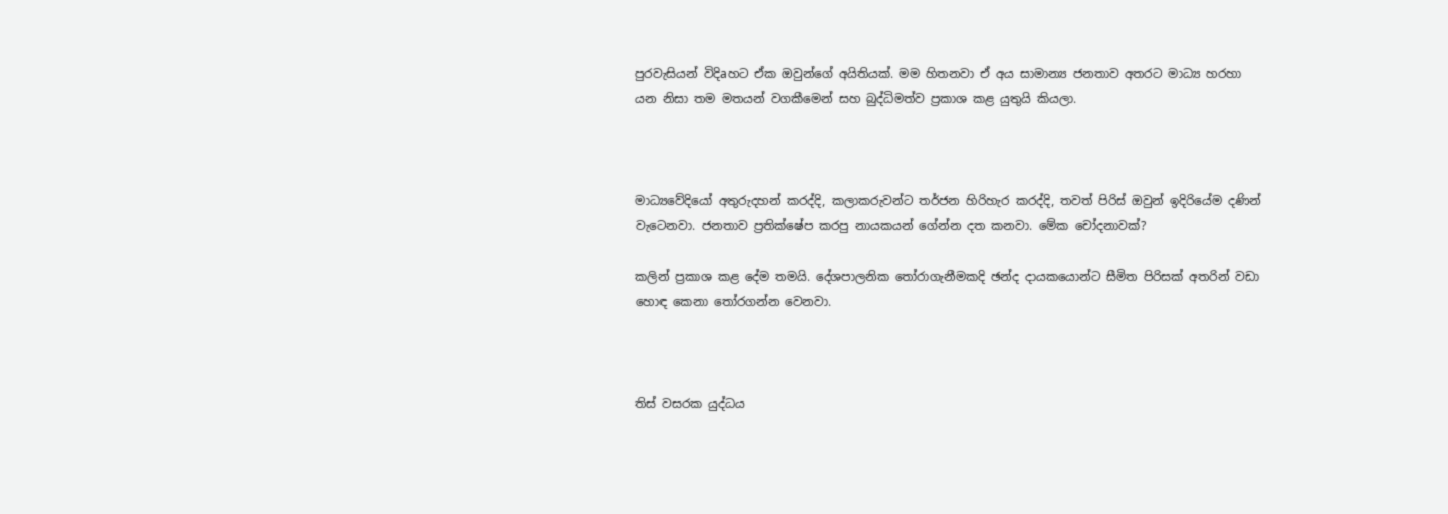පුරවැසියන් විදිaහට ඒක ඔවුන්ගේ අයිතියක්. මම හිතනවා ඒ අය සාමාන්‍ය ජනතාව අතරට මාධ්‍ය හරහා යන නිසා තම මතයන් වගකීමෙන් සහ බුද්ධිමත්ව ප්‍රකාශ කළ යුතුයි කියලා.



මාධ්‍යවේදියෝ අතුරුදහන් කරද්දි, කලාකරුවන්ට තර්ජන හිරිහැර කරද්දි, තවත් පිරිස් ඔවුන් ඉදිරියේම දණින් වැටෙනවා. ජනතාව ප්‍රතික්ෂේප කරපු නායකයන් ගේන්න දත කනවා. මේක චෝදනාවක්?

කලින් ප්‍රකාශ කළ දේම තමයි. දේශපාලනික තෝරාගැනීමකදි ඡන්ද දායකයොන්ට සීමිත පිරිසක් අතරින් වඩා හොඳ කෙනා තෝරගන්න වෙනවා.



තිස් වසරක යුද්ධය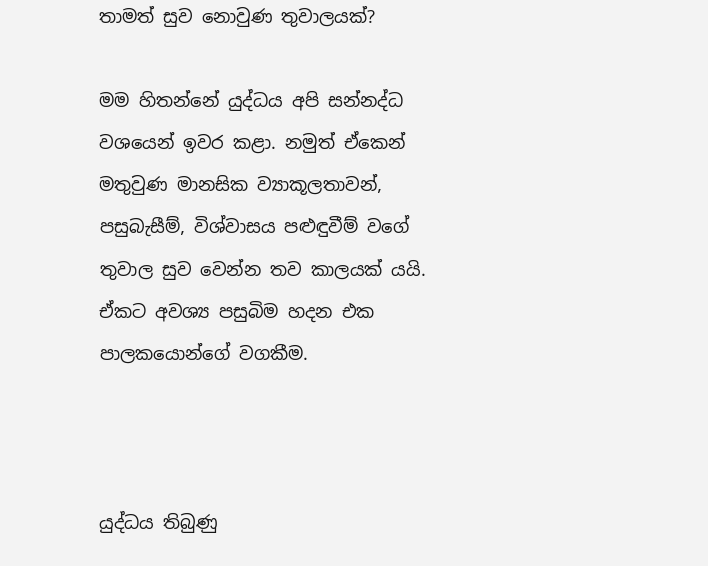තාමත් සුව නොවුණ තුවාලයක්?

මම හිතන්නේ යුද්ධය අපි සන්නද්ධ වශයෙන් ඉවර කළා. නමුත් ඒකෙන් මතුවුණ මානසික ව්‍යාකූලතාවන්, පසුබැසීම්, විශ්වාසය පළුඳුවීම් වගේ තුවාල සුව වෙන්න තව කාලයක් යයි. ඒකට අවශ්‍ය පසුබිම හදන එක පාලකයොන්ගේ වගකීම.



යුද්ධය තිබුණු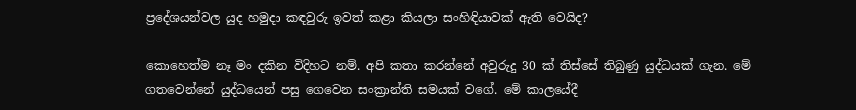ප්‍රදේශයන්වල යුද හමුදා කඳවුරු ඉවත් කළා කියලා සංහිඳියාවක් ඇති වෙයිද?

කොහෙත්ම නෑ මං දකින විදිහට නම්. අපි කතා කරන්නේ අවුරුදු 30 ක් තිස්සේ තිබුණු යුද්ධයක් ගැන. මේ ගතවෙන්නේ යුද්ධයෙන් පසු ගෙවෙන සංක්‍රාන්ති සමයක් වගේ. මේ කාලයේදී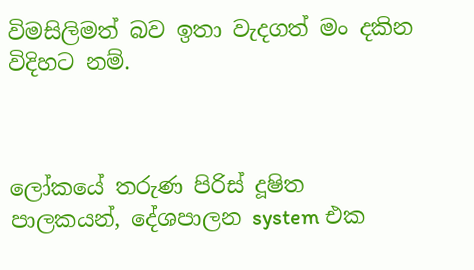විමසිලිමත් බව ඉතා වැදගත් මං දකින විදිහට නම්.



ලෝකයේ තරුණ පිරිස් දූෂිත පාලකයන්, දේශපාලන system එක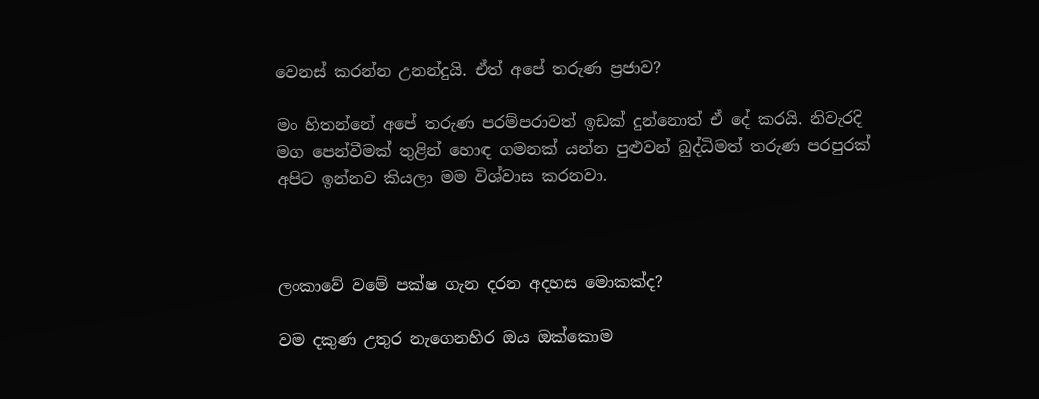වෙනස් කරන්න උනන්දුයි. ඒත් අපේ තරුණ ප්‍රජාව?

මං හිතන්නේ අපේ තරුණ පරම්පරාවත් ඉඩක් දුන්නොත් ඒ දේ කරයි. නිවැරදි මග පෙන්වීමක් තුළින් හොඳ ගමනක් යන්න පුළුවන් බුද්ධිමත් තරුණ පරපුරක් අපිට ඉන්නව කියලා මම විශ්වාස කරනවා.



ලංකාවේ වමේ පක්ෂ ගැන දරන අදහස මොකක්ද?

වම දකුණ උතුර නැගෙනහිර ඔය ඔක්කොම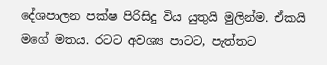දේශපාලන පක්ෂ පිරිසිදු විය යුතුයි මුලින්ම. ඒකයි මගේ මතය. රටට අවශ්‍ය පාටට, පැත්තට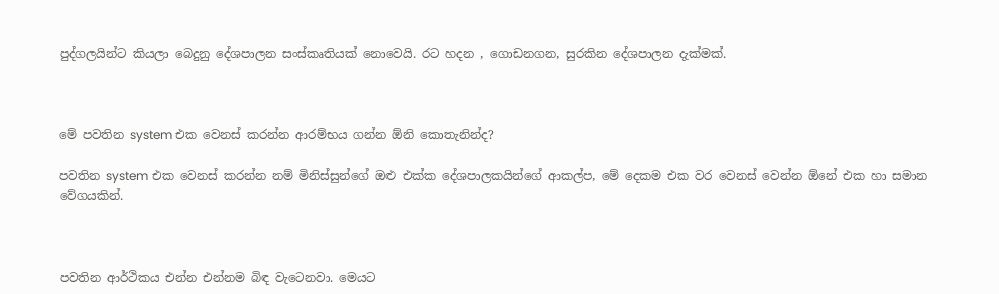පුද්ගලයින්ට කියලා බෙදුනු දේශපාලන සංස්කෘතියක් නොවෙයි. රට හදන , ගොඩනගන, සුරකින දේශපාලන දැක්මක්.



මේ පවතින system එක වෙනස් කරන්න ආරම්භය ගන්න ඕනි කොතැනින්ද?

පවතින system එක වෙනස් කරන්න නම් මිනිස්සුන්ගේ ඔළු එක්ක දේශපාලකයින්ගේ ආකල්ප, මේ දෙකම එක වර වෙනස් වෙන්න ඕනේ එක හා සමාන වේගයකින්.



පවතින ආර්ථිකය එන්න එන්නම බිඳ වැටෙනවා. මෙයට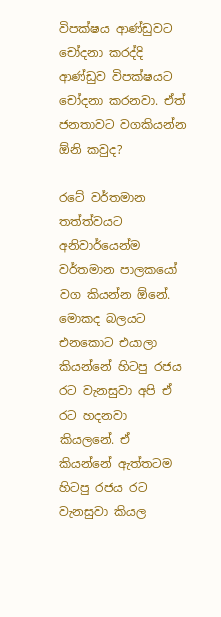විපක්ෂය ආණ්ඩුවට චෝදනා කරද්දි ආණ්ඩුව විපක්ෂයට චෝදනා කරනවා. ඒත් ජනතාවට වගකියන්න ඕනි කවුද?

රටේ වර්තමාන තත්ත්වයට අනිවාර්යෙන්ම වර්තමාන පාලකයෝ වග කියන්න ඕනේ. මොකද බලයට එනකොට එයාලා කියන්නේ හිටපු රජය රට වැනසුවා අපි ඒ රට හදනවා කියලනේ. ඒ කියන්නේ ඇත්තටම හිටපු රජය රට වැනසුවා කියල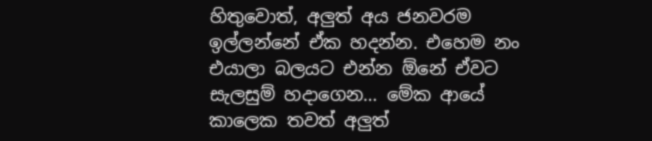හිතුවොත්, අලුත් අය ජනවරම ඉල්ලන්නේ ඒක හදන්න. එහෙම නං එයාලා බලයට එන්න ඕනේ ඒවට සැලසුම් හදාගෙන… මේක ආයේ කාලෙක තවත් අලුත්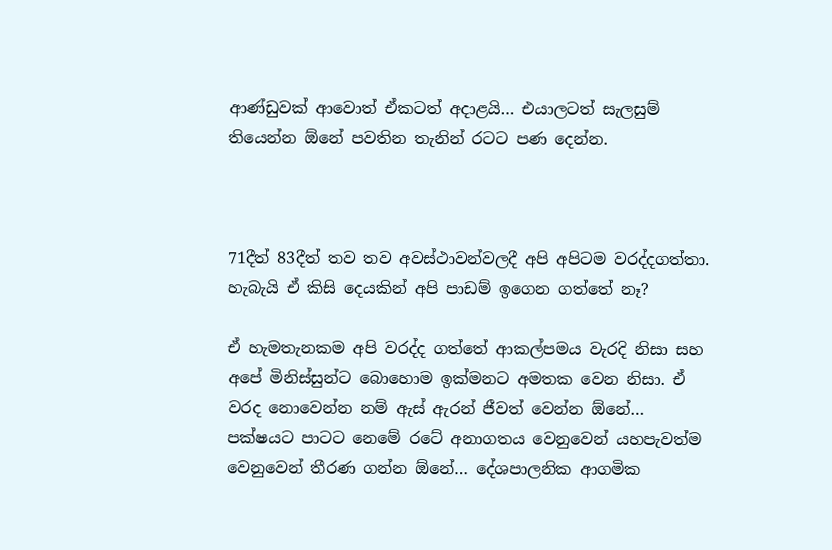ආණ්ඩුවක් ආවොත් ඒකටත් අදාළයි… එයාලටත් සැලසුම් තියෙන්න ඕනේ පවතින තැනින් රටට පණ දෙන්න.



71දීත් 83දීත් තව තව අවස්ථාවන්වලදී අපි අපිටම වරද්දගත්තා. හැබැයි ඒ කිසි දෙයකින් අපි පාඩම් ඉගෙන ගත්තේ නෑ?

ඒ හැමතැනකම අපි වරද්ද ගත්තේ ආකල්පමය වැරදි නිසා සහ අපේ මිනිස්සුන්ට බොහොම ඉක්මනට අමතක වෙන නිසා. ඒ වරද නොවෙන්න නම් ඇස් ඇරන් ජීවත් වෙන්න ඕනේ… පක්ෂයට පාටට නෙමේ රටේ අනාගතය වෙනුවෙන් යහපැවත්ම වෙනුවෙන් තීරණ ගන්න ඕනේ… දේශපාලනික ආගමික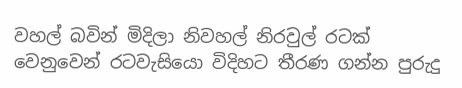වහල් බවින් මිදිලා නිවහල් නිරවුල් රටක් වෙනුවෙන් රටවැසියො විදිහට තීරණ ගන්න පුරුදු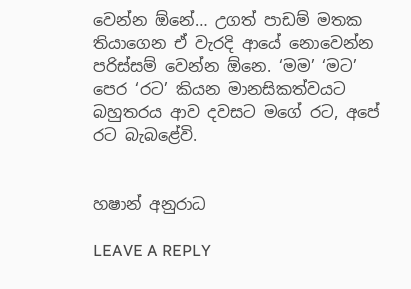වෙන්න ඕනේ… උගත් පාඩම් මතක තියාගෙන ඒ වැරදි ආයේ නොවෙන්න පරිස්සම් වෙන්න ඕනෙ. ‘මම’ ‘මට’ පෙර ‘රට’ කියන මානසිකත්වයට බහුතරය ආව දවසට මගේ රට, අපේ රට බැබළේවි.


හෂාන් අනුරාධ

LEAVE A REPLY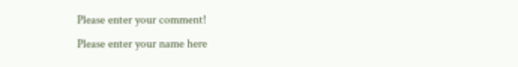Please enter your comment!
Please enter your name here